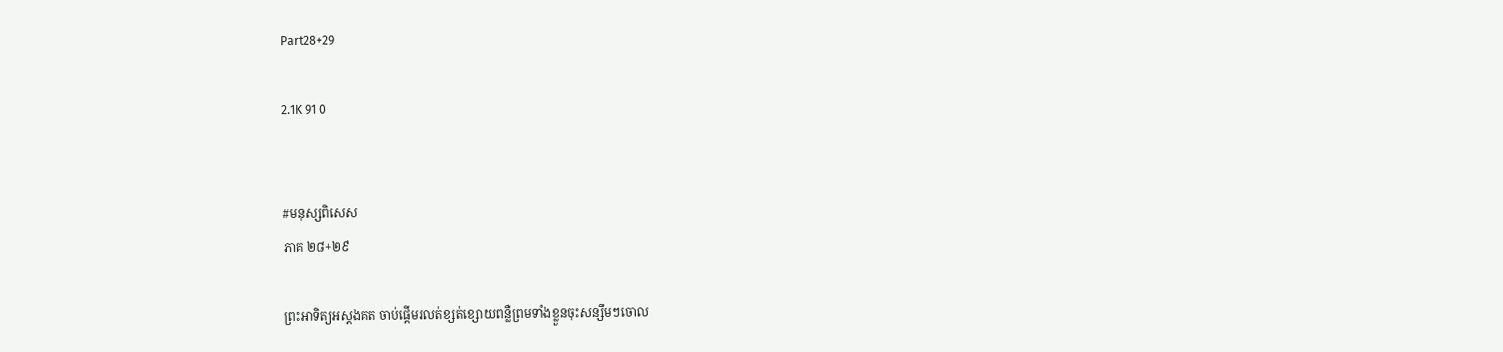Part28+29

2.1K 91 0


#មនុស្សពិសេស
ភាគ ២៨+២៩

ព្រះអាទិត្យអស្តងគត ចាប់ផ្តើមរលត់ខ្សត់ខ្សោយពន្លឺព្រមទាំងខ្លួនចុះសន្សឹមៗចោល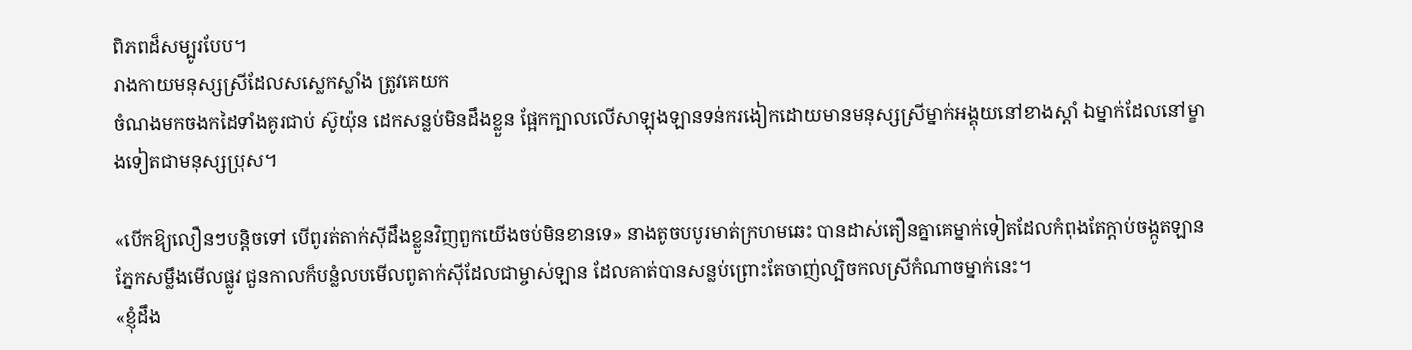ពិភពដ៏សម្បូរបែប។
រាងកាយមនុស្សស្រីដែលសស្លេកស្លាំង ត្រូវគេយក
ចំណងមកចងកដៃទាំងគូរជាប់ ស៊ូយ៉ុន ដេកសន្លប់មិនដឹងខ្លួន ផ្អែកក្បាលលើសាឡុងឡានទន់ករងៀកដោយមានមនុស្សស្រីម្នាក់អង្គុយនៅខាងស្តាំ ឯម្នាក់ដែលនៅម្ខាងទៀតជាមនុស្សប្រុស។

«បើកឱ្យលឿនៗបន្តិចទៅ បើពូរត់តាក់ស៊ីដឹងខ្លួនវិញពួកយើងចប់មិនខានទេ» នាងតូចបបូរមាត់ក្រហមឆេះ បានដាស់តឿនគ្នាគេម្នាក់ទៀតដែលកំពុងតែក្តាប់ចង្កូតឡានភ្នែកសម្លឹងមើលផ្លូវ ជួនកាលក៏បន្លំលបមើលពូតាក់ស៊ីដែលជាម្ចាស់ឡាន ដែលគាត់បានសន្លប់ព្រោះតែចាញ់ល្បិចកលស្រីកំណាចម្នាក់នេះ។
«ខ្ញុំដឹង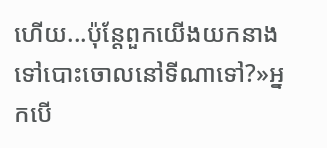ហើយ...ប៉ុន្តែពួកយើងយកនាងទៅបោះចោលនៅទីណាទៅ?»អ្នកបើ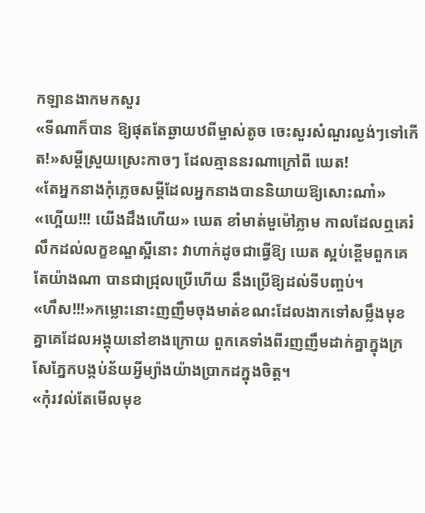កឡានងាកមកសួរ
«ទីណាក៏បាន ឱ្យផុតតែឆ្ងាយឋពីម្ចាស់តូច ចេះសួរសំណួរល្ងង់ៗទៅកើត!»សម្តីស្រួយស្រេះកាចៗ ដែលគ្មាននរណាក្រៅពី ឃេត!
«តែអ្នកនាងកុំភ្លេចសម្តីដែលអ្នកនាងបាននិយាយឱ្យសោះណា៎»
«ហ្អើយ!!! យើងដឹងហើយ» ឃេត ខាំមាត់មួម៉ៅភ្លាម កាលដែលឮគេរំលឹកដល់លក្ខខណ្ឌស្អីនោះ វាហាក់ដូចជាធ្វើឱ្យ ឃេត ស្អប់ខ្ពើមពួកគេ តែយ៉ាងណា បានជាជ្រុលប្រើហើយ នឹងប្រើឱ្យដល់ទីបញ្ចប់។
«ហឹស!!!»កម្លោះនោះញញឹមចុងមាត់ខណះដែលងាកទៅសម្លឹងមុខគ្នាគេដែលអង្គុយនៅខាងក្រោយ ពួកគេទាំងពីរញញឹមដាក់គ្នាក្នុងក្រសែភ្នែកបង្កប់ន័យអ្វីម្យ៉ាងយ៉ាងប្រាកដក្នុងចិត្ត។
«កុំរវល់តែមើលមុខ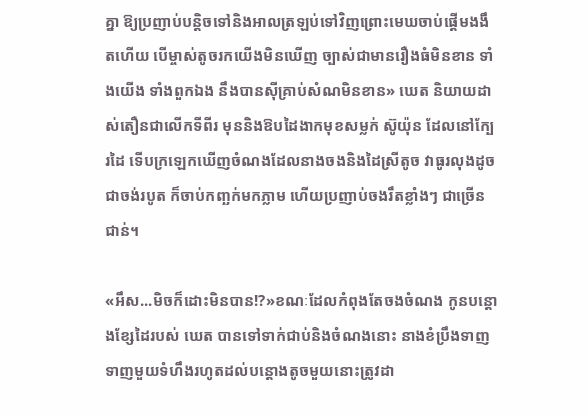គ្នា ឱ្យប្រញាប់បន្តិចទៅនិងអាលត្រឡប់ទៅវិញព្រោះមេឃចាប់ផ្តើមងងឹតហើយ បើម្ចាស់តូចរកយើងមិនឃើញ ច្បាស់ជាមានរឿងធំមិនខាន ទាំងយើង ទាំងពួកឯង នឹងបានស៊ីគ្រាប់សំណមិនខាន» ឃេត និយាយដាស់តឿនជាលើកទីពីរ មុននិងឱបដៃងាកមុខសម្លក់ ស៊ូយ៉ុន ដែលនៅក្បែរដៃ ទើបក្រឡេកឃើញចំណងដែលនាងចងនិងដៃស្រីតូច វាធូរលុងដូចជាចង់របូត ក៏ចាប់កញ្ឆក់មកភ្លាម ហើយប្រញាប់ចងរឹតខ្លាំងៗ ជាច្រើនជាន់។

«អឹស...មិចក៏ដោះមិនបាន!?»ខណៈដែលកំពុងតែចងចំណង កូនបន្តោងខ្សែដៃរបស់ ឃេត បានទៅទាក់ជាប់និងចំណងនោះ នាងខំប្រឹងទាញ ទាញមួយទំហឹងរហូតដល់បន្តោងតូចមួយនោះត្រូវដា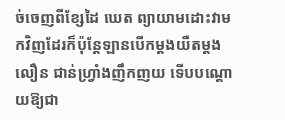ច់ចេញពីខ្សែដៃ ឃេត ព្យាយាមដោះវាមកវិញដែរក៏ប៉ុន្តែឡានបើកម្តងយឺតម្តងលឿន ជាន់ហ្រ្វាំងញឹកញយ ទើបបណ្តោយឱ្យជា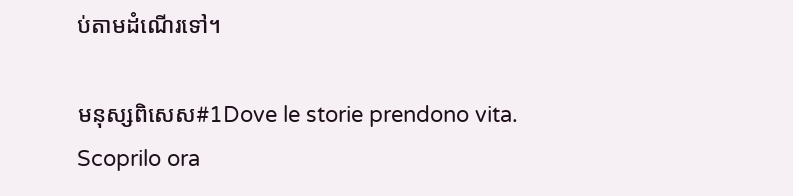ប់តាមដំណើរទៅ។

មនុស្សពិសេស#1Dove le storie prendono vita. Scoprilo ora